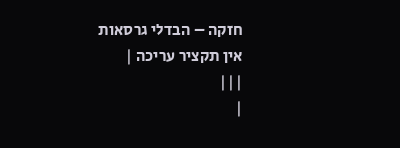חזקה – הבדלי גרסאות
אין תקציר עריכה |
|||
|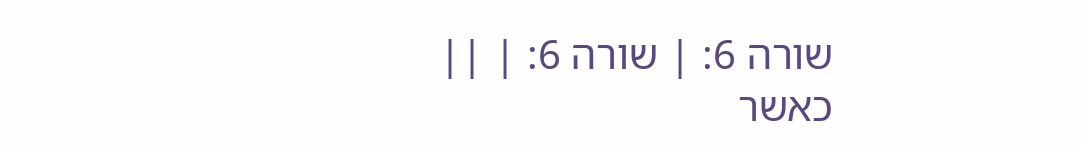שורה 6: | שורה 6: | ||
כאשר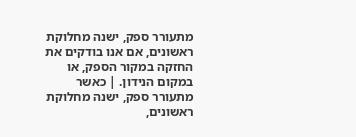מתעורר ספק, ישנה מחלוקת ראשונים, אם אנו בודקים את החזקה במקור הספק, או במקום הנידון. | כאשר מתעורר ספק, ישנה מחלוקת ראשונים,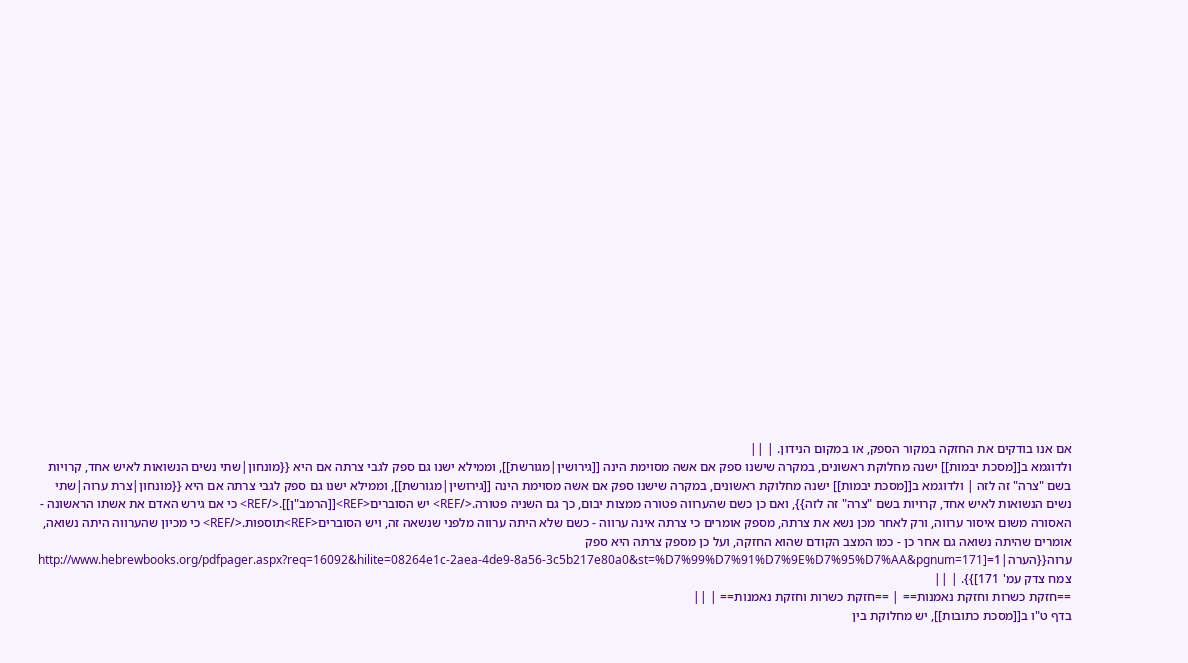אם אנו בודקים את החזקה במקור הספק, או במקום הנידון. | ||
ולדוגמא ב[[מסכת יבמות]] ישנה מחלוקת ראשונים, במקרה שישנו ספק אם אשה מסוימת הינה [[גירושין|מגורשת]], וממילא ישנו גם ספק לגבי צרתה אם היא {{מונחון|שתי נשים הנשואות לאיש אחד, קרויות בשם "צרה" זה לזה | ולדוגמא ב[[מסכת יבמות]] ישנה מחלוקת ראשונים, במקרה שישנו ספק אם אשה מסוימת הינה [[גירושין|מגורשת]], וממילא ישנו גם ספק לגבי צרתה אם היא {{מונחון|צרת ערוה|שתי נשים הנשואות לאיש אחד, קרויות בשם "צרה" זה לזה}}, ואם כן כשם שהערווה פטורה ממצות יבום, כך גם השניה פטורה.</REF> יש הסוברים<REF>[[הרמב"ן]].</REF> כי אם גירש האדם את אשתו הראשונה - האסורה משום איסור ערווה, ורק לאחר מכן נשא את צרתה, מספק אומרים כי צרתה אינה ערווה - כשם שלא היתה ערווה מלפני שנשאה זה, ויש הסוברים<REF>תוספות.</REF> כי מכיון שהערווה היתה נשואה, אומרים שהיתה נשואה גם אחר כן - כמו המצב הקודם שהוא החזקה, ועל כן מספק צרתה היא ספק ערוה{{הערה|1=[http://www.hebrewbooks.org/pdfpager.aspx?req=16092&hilite=08264e1c-2aea-4de9-8a56-3c5b217e80a0&st=%D7%99%D7%91%D7%9E%D7%95%D7%AA&pgnum=171 צמח צדק עמ' 171]}}. | ||
==חזקת כשרות וחזקת נאמנות== | ==חזקת כשרות וחזקת נאמנות== | ||
בדף ט"ו ב[[מסכת כתובות]], יש מחלוקת בין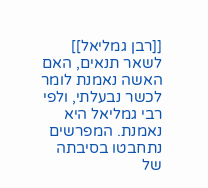[[רבן גמליאל]] לשאר תנאים, האם האשה נאמנת לומר לכשר נבעלתי, ולפי רבי גמליאל היא נאמנת. המפרשים נתחבטו בסיבתה של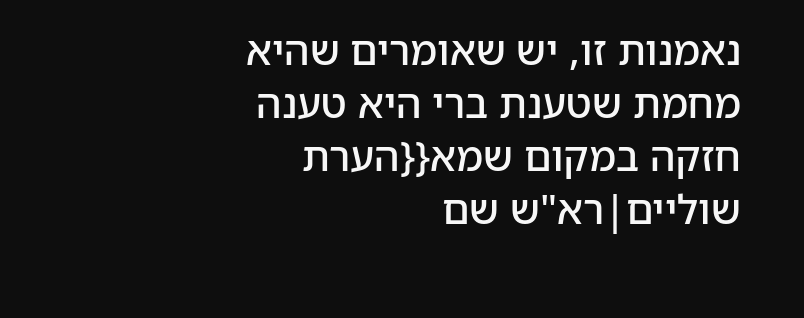נאמנות זו, יש שאומרים שהיא מחמת שטענת ברי היא טענה חזקה במקום שמא{{הערת שוליים|רא"ש שם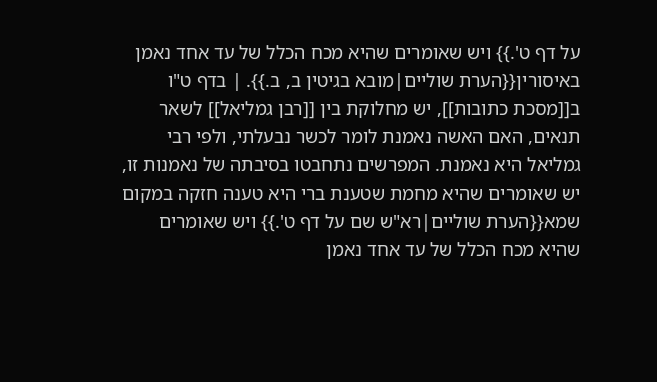על דף ט'.}} ויש שאומרים שהיא מכח הכלל של עד אחד נאמן באיסורין{{הערת שוליים|מובא בגיטין ב, ב.}}. | בדף ט"ו ב[[מסכת כתובות]], יש מחלוקת בין [[רבן גמליאל]] לשאר תנאים, האם האשה נאמנת לומר לכשר נבעלתי, ולפי רבי גמליאל היא נאמנת. המפרשים נתחבטו בסיבתה של נאמנות זו, יש שאומרים שהיא מחמת שטענת ברי היא טענה חזקה במקום שמא{{הערת שוליים|רא"ש שם על דף ט'.}} ויש שאומרים שהיא מכח הכלל של עד אחד נאמן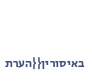באיסורין{{הערת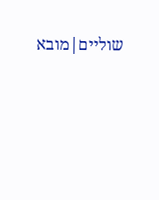שוליים|מובא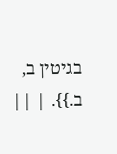בגיטין ב, ב.}}. | ||